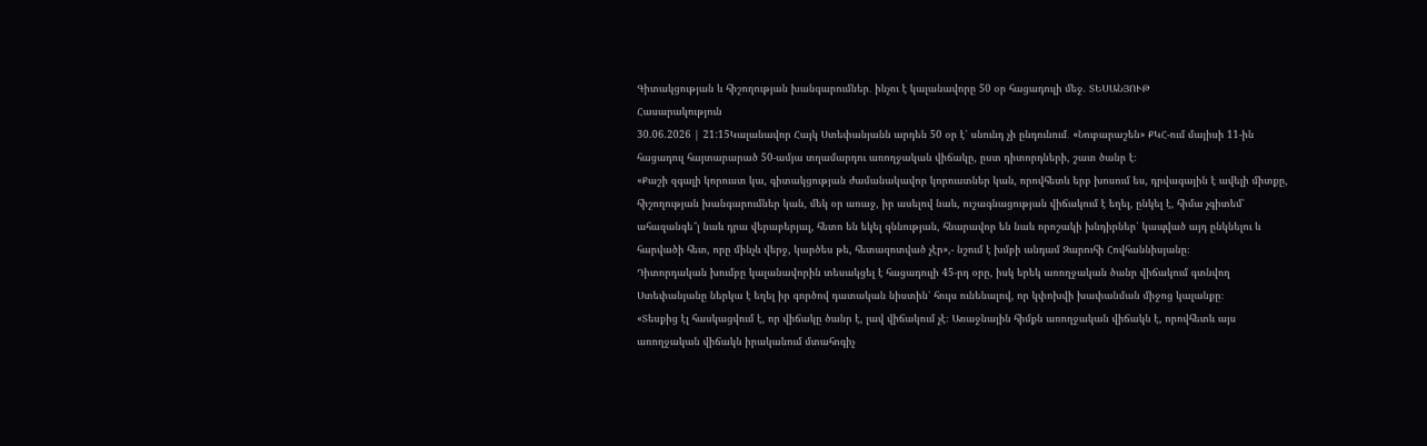Գիտակցության և հիշողության խանգարումներ․ ինչու է կալանավորը 50 օր հացադուլի մեջ. ՏԵՍԱՆՅՈՒԹ
Հասարակություն
30.06.2026 | 21:15Կալանավոր Հայկ Ստեփանյանն արդեն 50 օր է՝ սնունդ չի ընդունում․ «Նուբարաշեն» ՔԿՀ-ում մայիսի 11-ին հացադուլ հայտարարած 50-ամյա տղամարդու առողջական վիճակը, ըստ դիտորդների, շատ ծանր է։
«Քաշի զգալի կորուստ կա, գիտակցության ժամանակավոր կորուստներ կան, որովհետև երբ խոսում ես, դրվագային է ավելի միտքը, հիշողության խանգարումներ կան, մեկ օր առաջ, իր ասելով նաև, ուշագնացության վիճակում է եղել, ընկել է, հիմա չգիտեմ՝ ահազանգե՞լ նաև դրա վերաբերյալ, հետո են եկել զննության, հնարավոր են նաև որոշակի խնդիրներ՝ կապված այդ ընկնելու և հարվածի հետ, որը մինչև վերջ, կարծես թե, հետազոտված չէր»,- նշում է խմբի անդամ Զարուհի Հովհաննիսյանը։
Դիտորդական խումբը կալանավորին տեսակցել է հացադուլի 45-րդ օրը, իսկ երեկ առողջական ծանր վիճակում գտնվող Ստեփանյանը ներկա է եղել իր գործով դատական նիստին՝ հույս ունենալով, որ կփոխվի խափանման միջոց կալանքը։
«Տեսքից էլ հասկացվում է, որ վիճակը ծանր է, լավ վիճակում չէ։ Առաջնային հիմքն առողջական վիճակն է, որովհետև այս առողջական վիճակն իրականում մտահոգիչ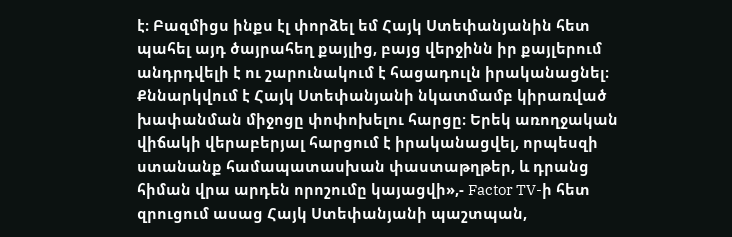է։ Բազմիցս ինքս էլ փորձել եմ Հայկ Ստեփանյանին հետ պահել այդ ծայրահեղ քայլից, բայց վերջինն իր քայլերում անդրդվելի է ու շարունակում է հացադուլն իրականացնել։ Քննարկվում է Հայկ Ստեփանյանի նկատմամբ կիրառված խափանման միջոցը փոփոխելու հարցը։ Երեկ առողջական վիճակի վերաբերյալ հարցում է իրականացվել, որպեսզի ստանանք համապատասխան փաստաթղթեր, և դրանց հիման վրա արդեն որոշումը կայացվի»,- Factor TV-ի հետ զրուցում ասաց Հայկ Ստեփանյանի պաշտպան,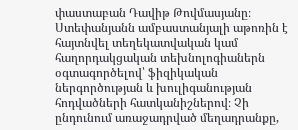փաստաբան Դավիթ Թովմասյանը։
Ստեփանյանն ամբաստանյալի աթոռին է հայտնվել տեղեկատվական կամ հաղորդակցական տեխնոլոգիաներն օգտագործելով՝ ֆիզիկական ներգործության և խուլիգանության հոդվածների հատկանիշներով։ Չի ընդունում առաջադրված մեղադրանքը,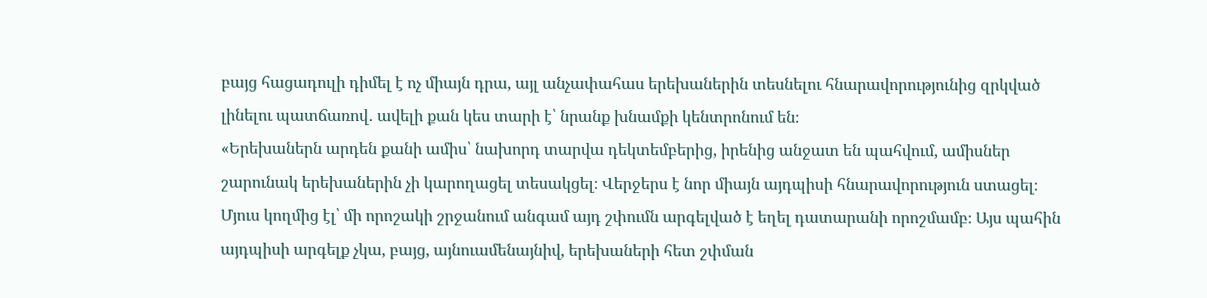բայց հացադուլի դիմել է ոչ միայն դրա, այլ անչափահաս երեխաներին տեսնելու հնարավորությունից զրկված լինելու պատճառով․ ավելի քան կես տարի է՝ նրանք խնամքի կենտրոնում են։
«Երեխաներն արդեն քանի ամիս՝ նախորդ տարվա դեկտեմբերից, իրենից անջատ են պահվում, ամիսներ շարունակ երեխաներին չի կարողացել տեսակցել։ Վերջերս է նոր միայն այդպիսի հնարավորություն ստացել։ Մյուս կողմից էլ՝ մի որոշակի շրջանում անգամ այդ շփումն արգելված է եղել դատարանի որոշմամբ։ Այս պահին այդպիսի արգելք չկա, բայց, այնուամենայնիվ, երեխաների հետ շփման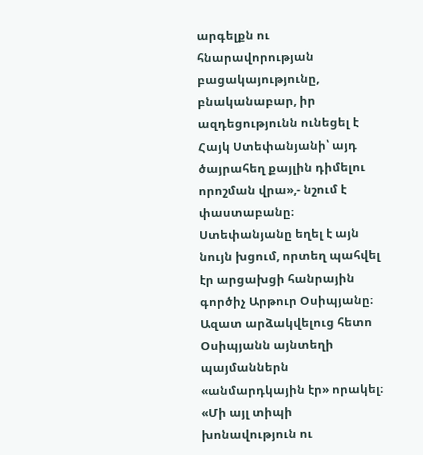արգելքն ու հնարավորության բացակայությունը, բնականաբար, իր ազդեցությունն ունեցել է Հայկ Ստեփանյանի՝ այդ ծայրահեղ քայլին դիմելու որոշման վրա»,- նշում է փաստաբանը։
Ստեփանյանը եղել է այն նույն խցում, որտեղ պահվել էր արցախցի հանրային գործիչ Արթուր Օսիպյանը։ Ազատ արձակվելուց հետո Օսիպյանն այնտեղի պայմաններն «անմարդկային էր» որակել։
«Մի այլ տիպի խոնավություն ու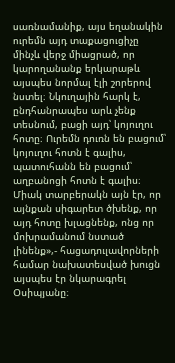սառնամանիք, այս եղանակին ուրեմն այդ տաքացուցիչը մինչև վերջ միացրած, որ կարողանանք երկարաթև այսպես նորմալ էլի շորերով նստել։ Նկուղային հարկ է, ընդհանրապես արև չենք տեսնում, բացի այդ՝ կոյուղու հոտը։ Ուրեմն դուռն են բացում՝ կոյուղու հոտն է գալիս, պատուհանն են բացում՝ աղբանոցի հոտն է գալիս։ Միակ տարբերակն այն էր, որ այնքան սիգարետ ծխենք, որ այդ հոտը խլացնենք, ոնց որ մոխրամանում նստած լինենք»,- հացադուլավորների համար նախատեսված խուցն այսպես էր նկարագրել Օսիպյանը։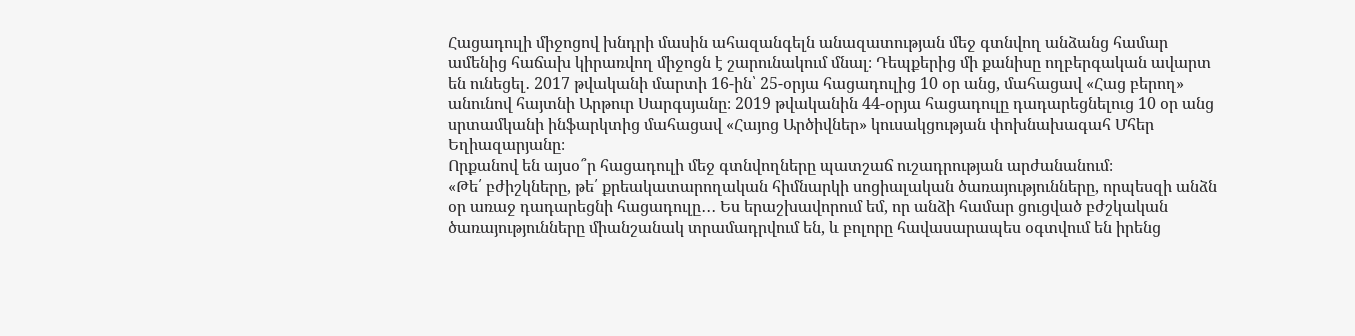Հացադուլի միջոցով խնդրի մասին ահազանգելն անազատության մեջ գտնվող անձանց համար ամենից հաճախ կիրառվող միջոցն է շարունակում մնալ։ Դեպքերից մի քանիսը ողբերգական ավարտ են ունեցել․ 2017 թվականի մարտի 16-ին՝ 25-օրյա հացադուլից 10 օր անց, մահացավ «Հաց բերող» անունով հայտնի Արթուր Սարգսյանը։ 2019 թվականին 44-օրյա հացադուլը դադարեցնելուց 10 օր անց սրտամկանի ինֆարկտից մահացավ «Հայոց Արծիվներ» կուսակցության փոխնախագահ Մհեր Եղիազարյանը։
Որքանով են այսօ՞ր հացադուլի մեջ գտնվողները պատշաճ ուշադրության արժանանում։
«Թե՛ բժիշկները, թե՛ քրեակատարողական հիմնարկի սոցիալական ծառայությունները, որպեսզի անձն օր առաջ դադարեցնի հացադուլը․․․ Ես երաշխավորում եմ, որ անձի համար ցուցված բժշկական ծառայությունները միանշանակ տրամադրվում են, և բոլորը հավասարապես օգտվում են իրենց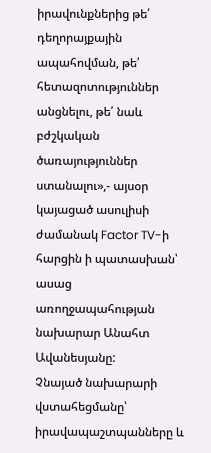իրավունքներից թե՛ դեղորայքային ապահովման, թե՛ հետազոտություններ անցնելու, թե՛ նաև բժշկական ծառայություններ ստանալու»,- այսօր կայացած ասուլիսի ժամանակ Factor TV-ի հարցին ի պատասխան՝ ասաց առողջապահության նախարար Անահտ Ավանեսյանը:
Չնայած նախարարի վստահեցմանը՝ իրավապաշտպանները և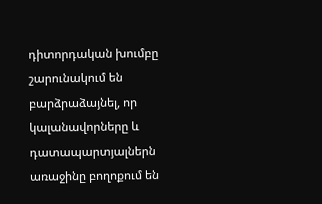դիտորդական խումբը շարունակում են բարձրաձայնել, որ կալանավորները և դատապարտյալներն առաջինը բողոքում են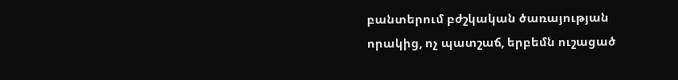բանտերում բժշկական ծառայության որակից, ոչ պատշաճ, երբեմն ուշացած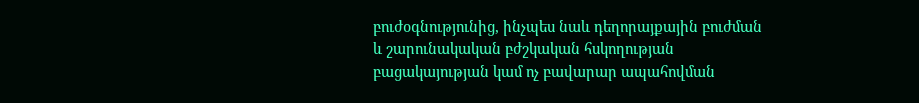բուժօգնությունից, ինչպես նաև դեղորայքային բուժման և շարունակական բժշկական հսկողության բացակայության կամ ոչ բավարար ապահովման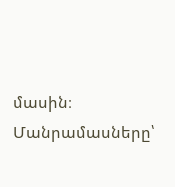մասին։
Մանրամասները՝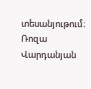տեսանյութում։
Ռոզա Վարդանյան